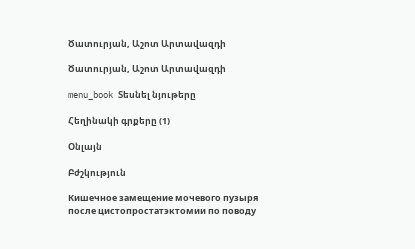Ծատուրյան, Աշոտ Արտավազդի

Ծատուրյան, Աշոտ Արտավազդի

menu_book Տեսնել նյութերը

Հեղինակի գրքերը (1)

Օնլայն

Բժշկություն

Кишечное замещение мочевого пузыря после цистопростатэктомии по поводу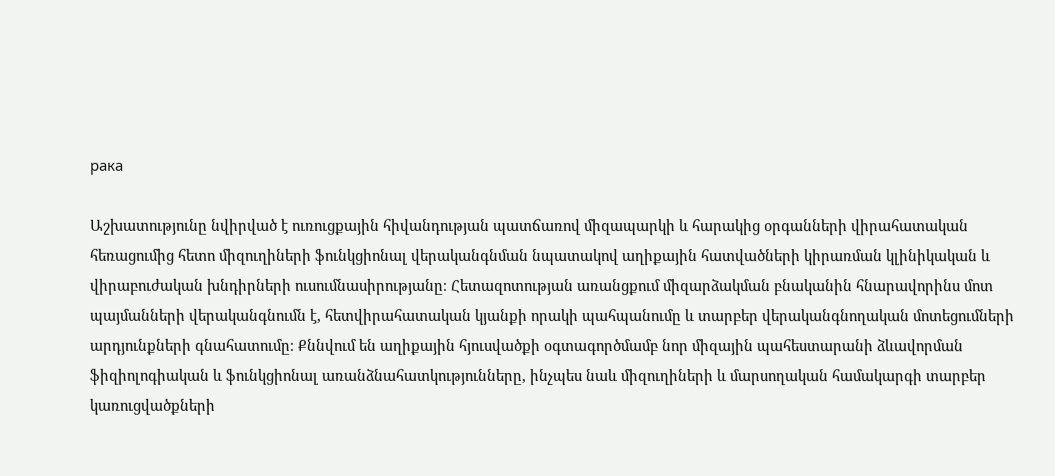рака

Աշխատությունը նվիրված է ուռուցքային հիվանդության պատճառով միզապարկի և հարակից օրգանների վիրահատական հեռացումից հետո միզուղիների ֆունկցիոնալ վերականգնման նպատակով աղիքային հատվածների կիրառման կլինիկական և վիրաբուժական խնդիրների ուսումնասիրությանը։ Հետազոտության առանցքում միզարձակման բնականին հնարավորինս մոտ պայմանների վերականգնումն է, հետվիրահատական կյանքի որակի պահպանումը և տարբեր վերականգնողական մոտեցումների արդյունքների գնահատումը։ Քննվում են աղիքային հյուսվածքի օգտագործմամբ նոր միզային պահեստարանի ձևավորման ֆիզիոլոգիական և ֆունկցիոնալ առանձնահատկությունները, ինչպես նաև միզուղիների և մարսողական համակարգի տարբեր կառուցվածքների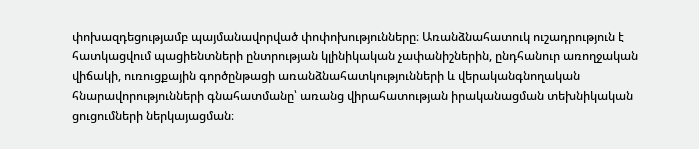փոխազդեցությամբ պայմանավորված փոփոխությունները։ Առանձնահատուկ ուշադրություն է հատկացվում պացիենտների ընտրության կլինիկական չափանիշներին, ընդհանուր առողջական վիճակի, ուռուցքային գործընթացի առանձնահատկությունների և վերականգնողական հնարավորությունների գնահատմանը՝ առանց վիրահատության իրականացման տեխնիկական ցուցումների ներկայացման։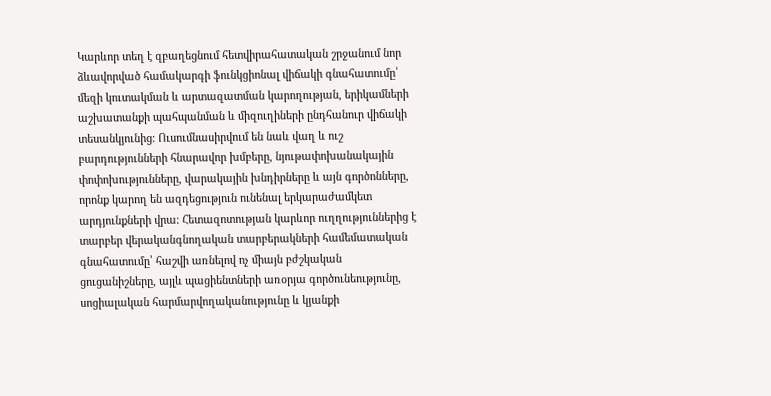Կարևոր տեղ է զբաղեցնում հետվիրահատական շրջանում նոր ձևավորված համակարգի ֆունկցիոնալ վիճակի գնահատումը՝ մեզի կուտակման և արտազատման կարողության, երիկամների աշխատանքի պահպանման և միզուղիների ընդհանուր վիճակի տեսանկյունից։ Ուսումնասիրվում են նաև վաղ և ուշ բարդությունների հնարավոր խմբերը, նյութափոխանակային փոփոխությունները, վարակային խնդիրները և այն գործոնները, որոնք կարող են ազդեցություն ունենալ երկարաժամկետ արդյունքների վրա։ Հետազոտության կարևոր ուղղություններից է տարբեր վերականգնողական տարբերակների համեմատական գնահատումը՝ հաշվի առնելով ոչ միայն բժշկական ցուցանիշները, այլև պացիենտների առօրյա գործունեությունը, սոցիալական հարմարվողականությունը և կյանքի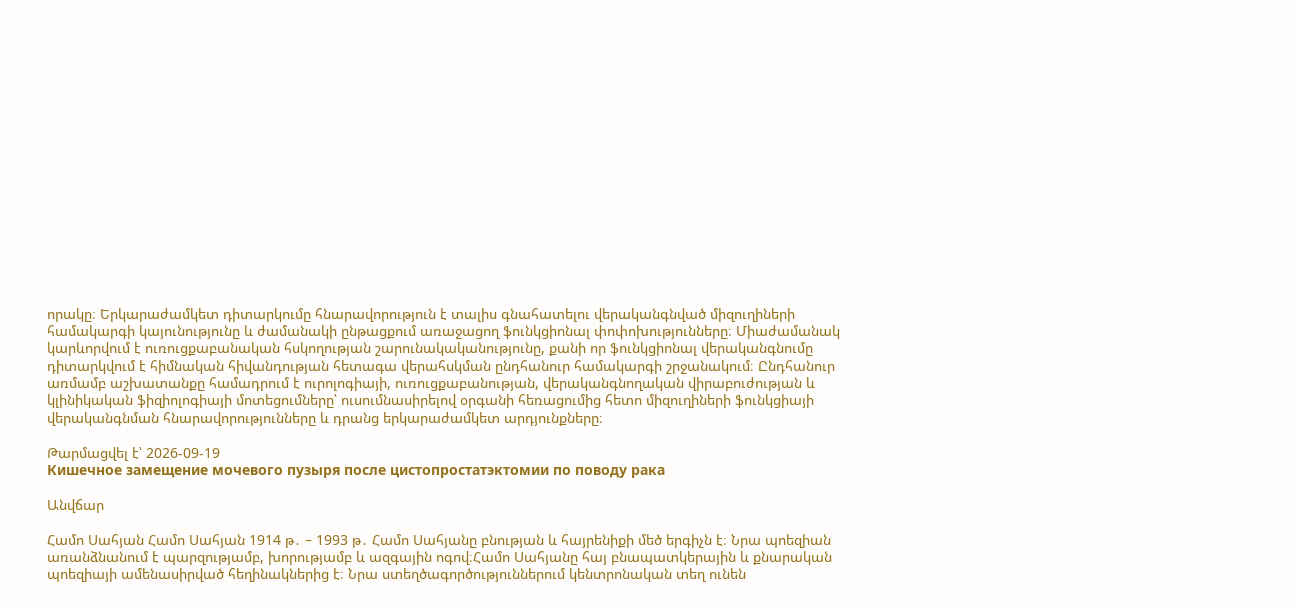որակը։ Երկարաժամկետ դիտարկումը հնարավորություն է տալիս գնահատելու վերականգնված միզուղիների համակարգի կայունությունը և ժամանակի ընթացքում առաջացող ֆունկցիոնալ փոփոխությունները։ Միաժամանակ կարևորվում է ուռուցքաբանական հսկողության շարունակականությունը, քանի որ ֆունկցիոնալ վերականգնումը դիտարկվում է հիմնական հիվանդության հետագա վերահսկման ընդհանուր համակարգի շրջանակում։ Ընդհանուր առմամբ աշխատանքը համադրում է ուրոլոգիայի, ուռուցքաբանության, վերականգնողական վիրաբուժության և կլինիկական ֆիզիոլոգիայի մոտեցումները՝ ուսումնասիրելով օրգանի հեռացումից հետո միզուղիների ֆունկցիայի վերականգնման հնարավորությունները և դրանց երկարաժամկետ արդյունքները։

Թարմացվել է՝ 2026-09-19
Кишечное замещение мочевого пузыря после цистопростатэктомии по поводу рака

Անվճար

Համո Սահյան Համո Սահյան 1914 թ․ – 1993 թ․ Համո Սահյանը բնության և հայրենիքի մեծ երգիչն է։ Նրա պոեզիան առանձնանում է պարզությամբ, խորությամբ և ազգային ոգով։Համո Սահյանը հայ բնապատկերային և քնարական պոեզիայի ամենասիրված հեղինակներից է։ Նրա ստեղծագործություններում կենտրոնական տեղ ունեն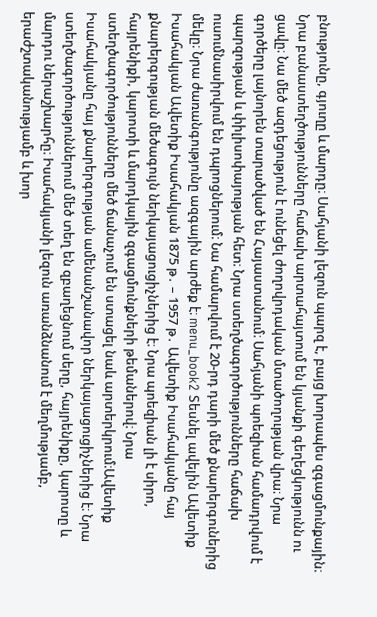բնությունը, գյուղը և մարդը։ Սահյանի լեզուն պարզ է, բայց խորապես զգացմունքային։ Նրա բանաստեղծությունները հաճախ արտահայտում են կյանքի գեղեցկությունն ու ցավը։ Նա մեծ ազդեցություն է ունեցել ժողովրդական մտածողության վրա։ Նրա գործերը լայնորեն տարածված են Հայաստանում։ Սահյանի պոեզիան համադրվում է պարզության և փիլիսոփայության հետ։ Նրա ստեղծագործությունները հաճախ ուսումնասիրվում են դպրոցներում։ Նա համարվում է 20-րդ դարի մեծ քնարերգուներից մեկը։ Նրա ժառանգությունը ազգային արժեք է։ menu_book2 Տեսնել ավելին Ավետիք Իսահակյան Ավետիք Իսահակյան 1875 թ․ – 1957 թ․ Ավետիք Իսահակյանը հայ քնարերգության մեծագույն ներկայացուցիչներից է։ Նրա պոեզիան լի է սիրո, հայրենիքի, կարոտի և մարդկային զգացմունքների թեմաներով։ Նրա ստեղծագործությունները մեծ ճանաչում են ստացել նաև արտերկրում։Ավետիք Իսահակյանը հայ քնարերգության ամենանշանավոր ներկայացուցիչներից է։ Նրա ստեղծագործություններում մեծ տեղ են զբաղեցնում սերը, հայրենիքը, կարոտը և մարդու ներաշխարհը։ Իսահակյանի լեզուն առանձնանում է մեղմությամբ, երաժշտականությամբ և խոր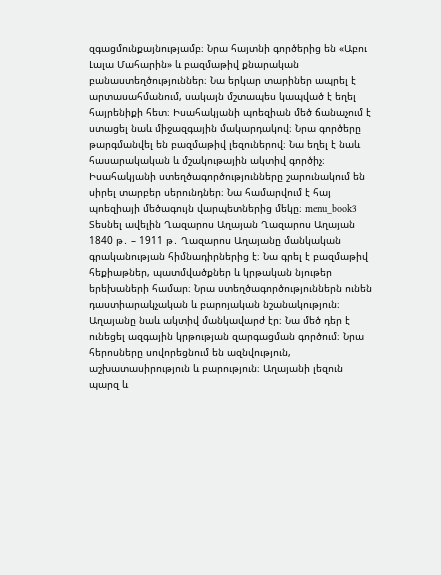զգացմունքայնությամբ։ Նրա հայտնի գործերից են «Աբու Լալա Մահարին» և բազմաթիվ քնարական բանաստեղծություններ։ Նա երկար տարիներ ապրել է արտասահմանում, սակայն մշտապես կապված է եղել հայրենիքի հետ։ Իսահակյանի պոեզիան մեծ ճանաչում է ստացել նաև միջազգային մակարդակով։ Նրա գործերը թարգմանվել են բազմաթիվ լեզուներով։ Նա եղել է նաև հասարակական և մշակութային ակտիվ գործիչ։ Իսահակյանի ստեղծագործությունները շարունակում են սիրել տարբեր սերունդներ։ Նա համարվում է հայ պոեզիայի մեծագույն վարպետներից մեկը։ menu_book3 Տեսնել ավելին Ղազարոս Աղայան Ղազարոս Աղայան 1840 թ․ – 1911 թ․ Ղազարոս Աղայանը մանկական գրականության հիմնադիրներից է։ Նա գրել է բազմաթիվ հեքիաթներ, պատմվածքներ և կրթական նյութեր երեխաների համար։ Նրա ստեղծագործություններն ունեն դաստիարակչական և բարոյական նշանակություն։ Աղայանը նաև ակտիվ մանկավարժ էր։ Նա մեծ դեր է ունեցել ազգային կրթության զարգացման գործում։ Նրա հերոսները սովորեցնում են ազնվություն, աշխատասիրություն և բարություն։ Աղայանի լեզուն պարզ և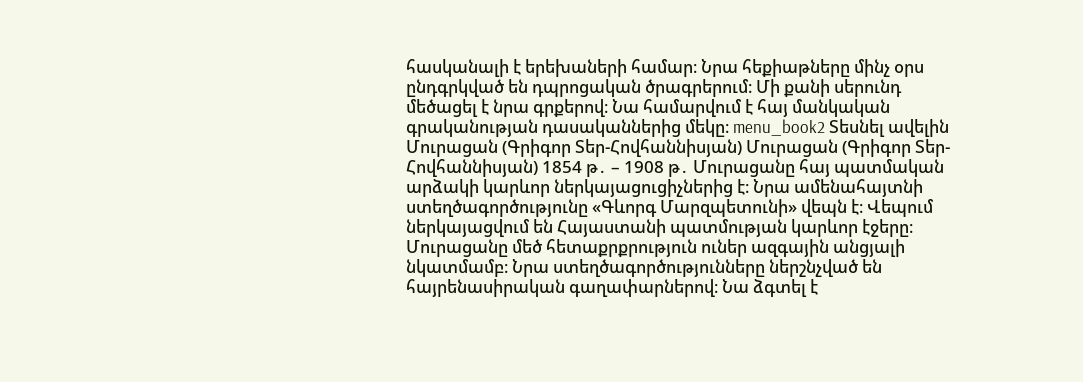հասկանալի է երեխաների համար։ Նրա հեքիաթները մինչ օրս ընդգրկված են դպրոցական ծրագրերում։ Մի քանի սերունդ մեծացել է նրա գրքերով։ Նա համարվում է հայ մանկական գրականության դասականներից մեկը։ menu_book2 Տեսնել ավելին Մուրացան (Գրիգոր Տեր-Հովհաննիսյան) Մուրացան (Գրիգոր Տեր-Հովհաննիսյան) 1854 թ․ – 1908 թ․ Մուրացանը հայ պատմական արձակի կարևոր ներկայացուցիչներից է։ Նրա ամենահայտնի ստեղծագործությունը «Գևորգ Մարզպետունի» վեպն է։ Վեպում ներկայացվում են Հայաստանի պատմության կարևոր էջերը։ Մուրացանը մեծ հետաքրքրություն ուներ ազգային անցյալի նկատմամբ։ Նրա ստեղծագործությունները ներշնչված են հայրենասիրական գաղափարներով։ Նա ձգտել է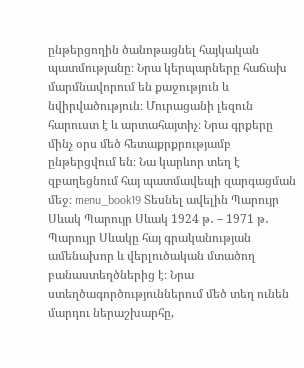ընթերցողին ծանոթացնել հայկական պատմությանը։ Նրա կերպարները հաճախ մարմնավորում են քաջություն և նվիրվածություն։ Մուրացանի լեզուն հարուստ է և արտահայտիչ։ Նրա գրքերը մինչ օրս մեծ հետաքրքրությամբ ընթերցվում են։ Նա կարևոր տեղ է զբաղեցնում հայ պատմավեպի զարգացման մեջ։ menu_book19 Տեսնել ավելին Պարույր Սևակ Պարույր Սևակ 1924 թ․ – 1971 թ․ Պարույր Սևակը հայ գրականության ամենախոր և վերլուծական մտածող բանաստեղծներից է։ Նրա ստեղծագործություններում մեծ տեղ ունեն մարդու ներաշխարհը,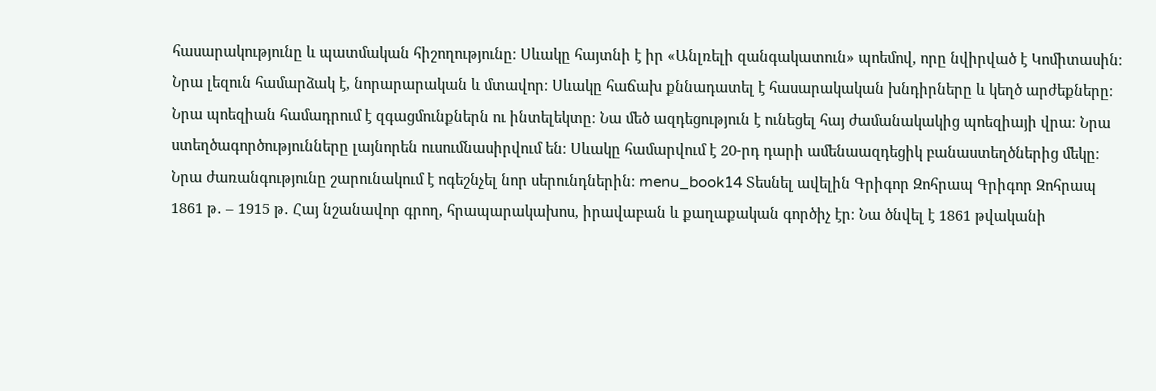հասարակությունը և պատմական հիշողությունը։ Սևակը հայտնի է իր «Անլռելի զանգակատուն» պոեմով, որը նվիրված է Կոմիտասին։ Նրա լեզուն համարձակ է, նորարարական և մտավոր։ Սևակը հաճախ քննադատել է հասարակական խնդիրները և կեղծ արժեքները։ Նրա պոեզիան համադրում է զգացմունքներն ու ինտելեկտը։ Նա մեծ ազդեցություն է ունեցել հայ ժամանակակից պոեզիայի վրա։ Նրա ստեղծագործությունները լայնորեն ուսումնասիրվում են։ Սևակը համարվում է 20-րդ դարի ամենաազդեցիկ բանաստեղծներից մեկը։ Նրա ժառանգությունը շարունակում է ոգեշնչել նոր սերունդներին։ menu_book14 Տեսնել ավելին Գրիգոր Զոհրապ Գրիգոր Զոհրապ 1861 թ․ – 1915 թ․ Հայ նշանավոր գրող, հրապարակախոս, իրավաբան և քաղաքական գործիչ էր։ Նա ծնվել է 1861 թվականի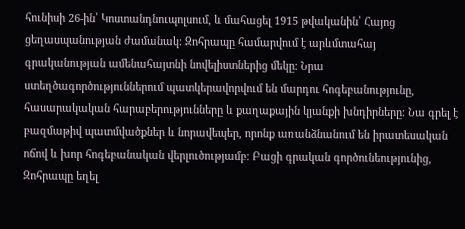հունիսի 26-ին՝ Կոստանդնուպոլսում, և մահացել 1915 թվականին՝ Հայոց ցեղասպանության ժամանակ։ Զոհրապը համարվում է արևմտահայ գրականության ամենահայտնի նովելիստներից մեկը։ Նրա ստեղծագործություններում պատկերավորվում են մարդու հոգեբանությունը, հասարակական հարաբերությունները և քաղաքային կյանքի խնդիրները։ Նա գրել է բազմաթիվ պատմվածքներ և նորավեպեր, որոնք առանձնանում են իրատեսական ոճով և խոր հոգեբանական վերլուծությամբ։ Բացի գրական գործունեությունից, Զոհրապը եղել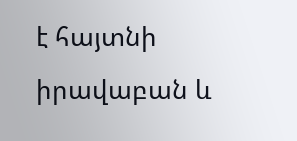է հայտնի իրավաբան և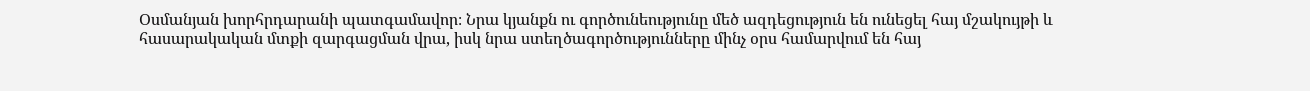Օսմանյան խորհրդարանի պատգամավոր։ Նրա կյանքն ու գործունեությունը մեծ ազդեցություն են ունեցել հայ մշակույթի և հասարակական մտքի զարգացման վրա, իսկ նրա ստեղծագործությունները մինչ օրս համարվում են հայ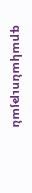գրականության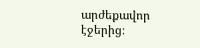արժեքավոր էջերից։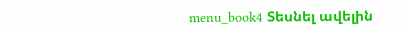menu_book4 Տեսնել ավելին